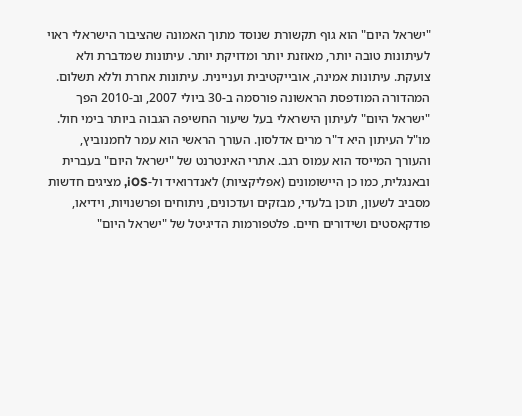"ישראל היום" הוא גוף תקשורת שנוסד מתוך האמונה שהציבור הישראלי ראוי לעיתונות טובה יותר, מאוזנת יותר ומדויקת יותר. עיתונות שמדברת ולא צועקת. עיתונות אמינה, אובייקטיבית ועניינית. עיתונות אחרת וללא תשלום. המהדורה המודפסת הראשונה פורסמה ב-30 ביולי 2007, וב-2010 הפך "ישראל היום" לעיתון הישראלי בעל שיעור החשיפה הגבוה ביותר בימי חול. מו"ל העיתון היא ד"ר מרים אדלסון. העורך הראשי הוא עמר לחמנוביץ, והעורך המייסד הוא עמוס רגב. אתרי האינטרנט של "ישראל היום" בעברית ובאנגלית, כמו כן היישומונים (אפליקציות) לאנדרואיד ול-iOS, מציגים חדשות מסביב לשעון, תוכן בלעדי, מבזקים ועדכונים, ניתוחים ופרשנויות, וידיאו, פודקאסטים ושידורים חיים. פלטפורמות הדיגיטל של "ישראל היום"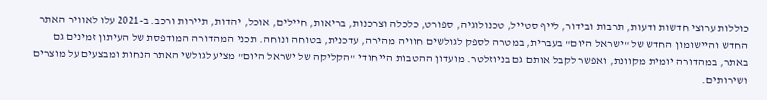כוללות ערוצי חדשות ודעות, תרבות ובידור, לייף סטייל, טכנולוגיה, ספורט, כלכלה וצרכנות, בריאות, חיילים, אוכל, יהדות, תיירות ורכב. ב-2021 עלו לאוויר האתר החדש והיישומון החדש של "ישראל היום" בעברית, במטרה לספק לגולשים חוויה מהירה, עדכנית, בטוחה ונוחה. תכני המהדורה המודפסת של העיתון זמינים גם באתר, במהדורה יומית מקוונת, ואפשר לקבל אותם גם בניוזלטר. מועדון ההטבות הייחודי "הקליקה של ישראל היום" מציע לגולשי האתר הנחות ומבצעים על מוצרים ושירותים.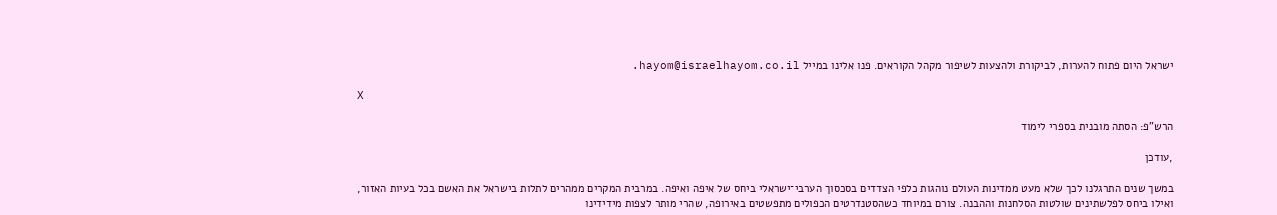ישראל היום פתוח להערות, לביקורת ולהצעות לשיפור מקהל הקוראים. פנו אלינו במייל hayom@israelhayom.co.il.

X

הרש"פ: הסתה מובנית בספרי לימוד

,עודכן

במשך שנים התרגלנו לכך שלא מעט ממדינות העולם נוהגות כלפי הצדדים בסכסוך הערבי־ישראלי ביחס של איפה ואיפה. במרבית המקרים ממהרים לתלות בישראל את האשם בכל בעיות האזור, ואילו ביחס לפלשתינים שולטות הסלחנות וההבנה. צורם במיוחד כשהסטנדרטים הכפולים מתפשטים באירופה, שהרי מותר לצפות מידידינו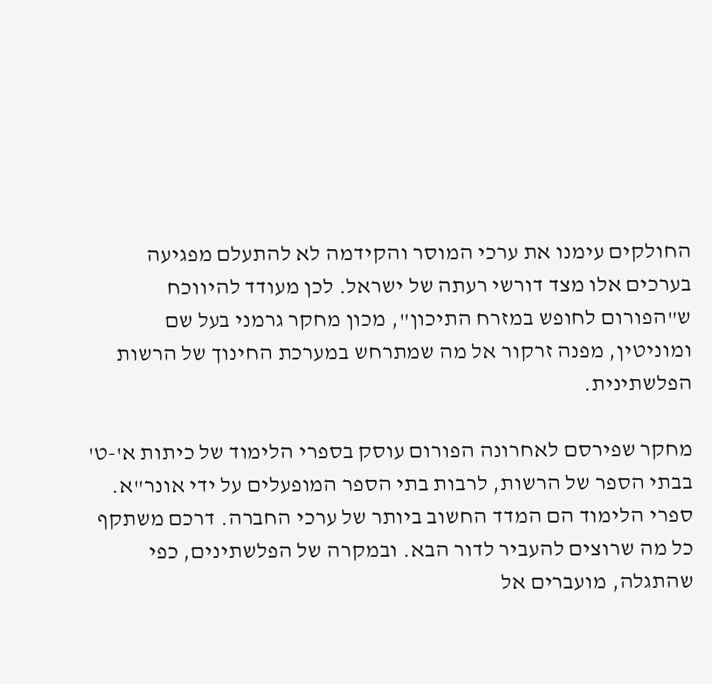החולקים עימנו את ערכי המוסר והקידמה לא להתעלם מפגיעה בערכים אלו מצד דורשי רעתה של ישראל. לכן מעודד להיווכח ש"הפורום לחופש במזרח התיכון", מכון מחקר גרמני בעל שם ומוניטין, מפנה זרקור אל מה שמתרחש במערכת החינוך של הרשות הפלשתינית.

מחקר שפירסם לאחרונה הפורום עוסק בספרי הלימוד של כיתות א'-ט' בבתי הספר של הרשות, לרבות בתי הספר המופעלים על ידי אונר"א. ספרי הלימוד הם המדד החשוב ביותר של ערכי החברה. דרכם משתקף כל מה שרוצים להעביר לדור הבא. ובמקרה של הפלשתינים, כפי שהתגלה, מועברים אל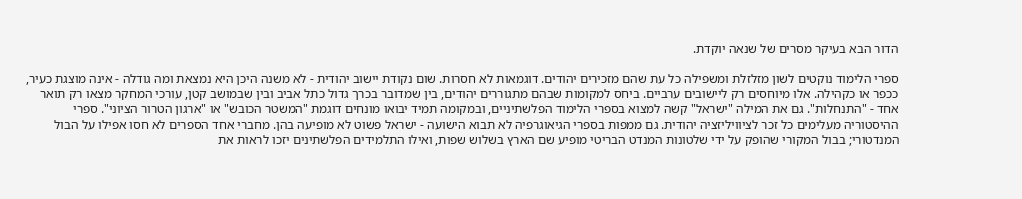הדור הבא בעיקר מסרים של שנאה יוקדת.

ספרי הלימוד נוקטים לשון מזלזלת ומשפילה כל עת שהם מזכירים יהודים. דוגמאות לא חסרות. שום נקודת יישוב יהודית - לא משנה היכן היא נמצאת ומה גודלה - אינה מוצגת כעיר, ככפר או כקהילה. אלו מיוחסים רק ליישובים ערביים. ביחס למקומות שבהם מתגוררים יהודים, בין שמדובר בכרך גדול כתל אביב ובין שבמושב קטן, עורכי המחקר מצאו רק תואר אחד - "התנחלות". גם את המילה "ישראל" קשה למצוא בספרי הלימוד הפלשתיניים, ובמקומה תמיד יבואו מונחים דוגמת "המשטר הכובש" או "ארגון הטרור הציוני". ספרי ההיסטוריה מעלימים כל זכר לציוויליזציה יהודית. גם ממפות בספרי הגיאוגרפיה לא תבוא הישועה - ישראל פשוט לא מופיעה בהן. מחברי אחד הספרים לא חסו אפילו על הבול המנדטורי; בבול המקורי שהופק על ידי שלטונות המנדט הבריטי מופיע שם הארץ בשלוש שפות, ואילו התלמידים הפלשתינים יזכו לראות את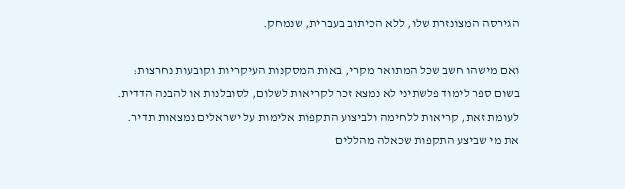הגירסה המצונזרת שלו, ללא הכיתוב בעברית, שנמחק.

ואם מישהו חשב שכל המתואר מקרי, באות המסקנות העיקריות וקובעות נחרצות: בשום ספר לימוד פלשתיני לא נמצא זכר לקריאות לשלום, לסובלנות או להבנה הדדית. לעומת זאת, קריאות ללחימה ולביצוע התקפות אלימות על ישראלים נמצאות תדיר. את מי שביצע התקפות שכאלה מהללים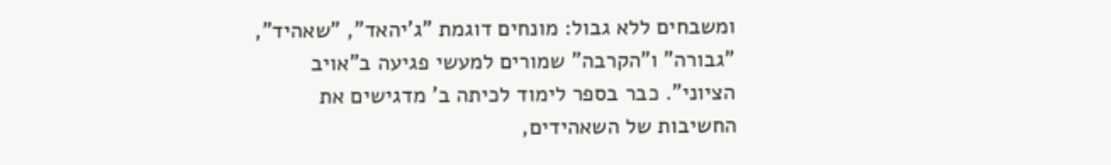ומשבחים ללא גבול: מונחים דוגמת "ג'יהאד", "שאהיד", "גבורה" ו"הקרבה" שמורים למעשי פגיעה ב"אויב הציוני". כבר בספר לימוד לכיתה ב' מדגישים את החשיבות של השאהידים,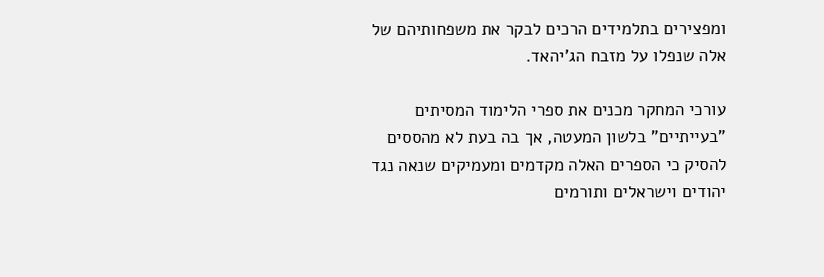ומפצירים בתלמידים הרכים לבקר את משפחותיהם של אלה שנפלו על מזבח הג'יהאד.

עורכי המחקר מכנים את ספרי הלימוד המסיתים "בעייתיים" בלשון המעטה, אך בה בעת לא מהססים להסיק כי הספרים האלה מקדמים ומעמיקים שנאה נגד יהודים וישראלים ותורמים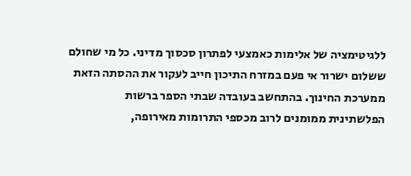ללגיטימציה של אלימות כאמצעי לפתרון סכסוך מדיני. כל מי שחולם ששלום ישרור אי פעם במזרח התיכון חייב לעקור את ההסתה הזאת ממערכת החינוך. בהתחשב בעובדה שבתי הספר ברשות הפלשתינית ממומנים לרוב מכספי התרומות מאירופה,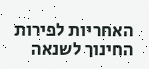האחריות לפירות החינוך לשנאה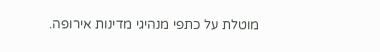מוטלת על כתפי מנהיגי מדינות אירופה.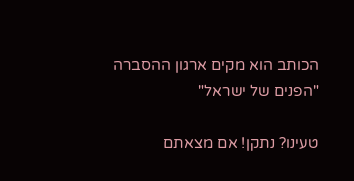הכותב הוא מקים ארגון ההסברה "הפנים של ישראל"

טעינו? נתקן! אם מצאתם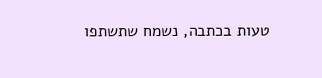טעות בכתבה, נשמח שתשתפו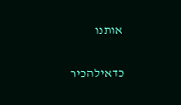אותנו

כדאילהכיר